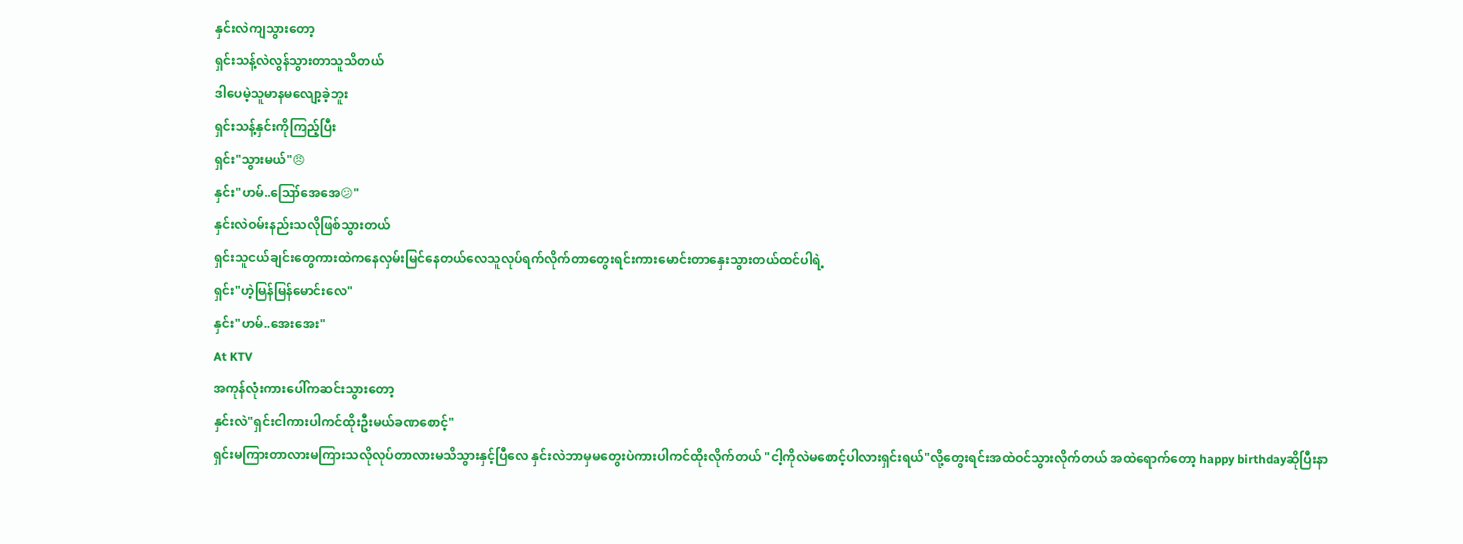နှင်းလဲကျသွားတော့
ရှင်းသန့်လဲလွန်သွားတာသူသိတယ်
ဒါပေမဲ့သူမာနမလျော့ခဲ့ဘူး
ရှင်းသန့်နှင်းကိုကြည့်ပြီး
ရှင်း"သွားမယ်"😠
နှင်း"ဟမ်..ဪအေအေ😕"
နှင်းလဲဝမ်းနည်းသလိုဖြစ်သွားတယ်
ရှင်းသူငယ်ချင်းတွေကားထဲကနေလှမ်းမြင်နေတယ်လေသူလုပ်ရက်လိုက်တာတွေးရင်းကားမောင်းတာနှေးသွားတယ်ထင်ပါရဲ့
ရှင်း"ဟဲ့မြန်မြန်မောင်းလေ"
နှင်း"ဟမ်..အေးအေး"
At KTV
အကုန်လုံးကားပေါ်ကဆင်းသွားတော့
နှင်းလဲ"ရှင်းငါကားပါကင်ထိုးဦးမယ်ခဏစောင့်"
ရှင်းမကြားတာလားမကြားသလိုလုပ်တာလားမသိသွားနှင့်ပြီလေ နှင်းလဲဘာမှမတွေးပဲကားပါကင်ထိုးလိုက်တယ် "ငါ့ကိုလဲမစောင့်ပါလားရှင်းရယ်"လို့တွေးရင်းအထဲဝင်သွားလိုက်တယ် အထဲရောက်တော့ happy birthdayဆိုပြီးနာ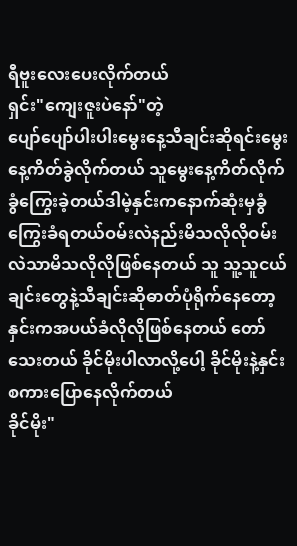ရီဗူးလေးပေးလိုက်တယ်
ရှင်း"ကျေးဇူးပဲနော်"တဲ့
ပျော်ပျော်ပါးပါးမွေးနေ့သီချင်းဆိုရင်းမွေးနေ့ကိတ်ခွဲလိုက်တယ် သူမွေးနေ့ကိတ်လိုက်ခွံကြွေးခဲ့တယ်ဒါမဲ့နှင်းကနောက်ဆုံးမှခွံကြွေးခံရတယ်ဝမ်းလဲနည်းမိသလိုလိုဝမ်းလဲသာမိသလိုလိုဖြစ်နေတယ် သူ သူ့သူငယ်ချင်းတွေနဲ့သီချင်းဆိုဓာတ်ပုံရိုက်နေတော့နှင်းကအပယ်ခံလိုလိုဖြစ်နေတယ် တော်သေးတယ် ခိုင်မိုးပါလာလို့ပေါ့ ခိုင်မိုးနဲ့နှင်းစကားပြောနေလိုက်တယ်
ခိုင်မိုး"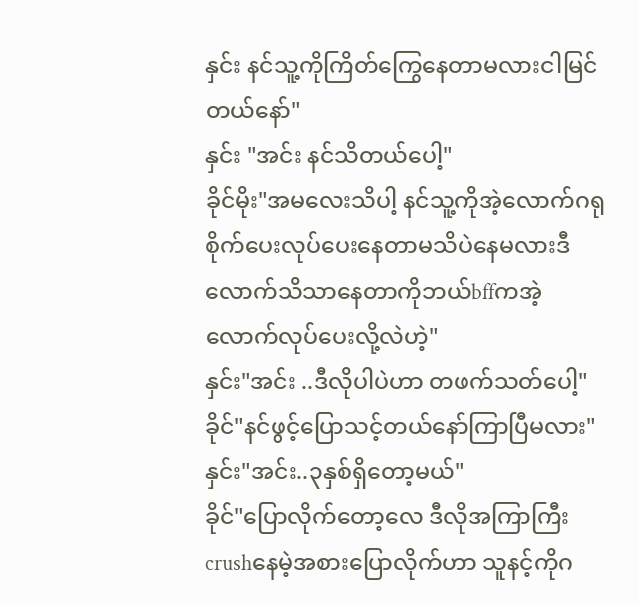နှင်း နင်သူ့ကိုကြိတ်ကြွေနေတာမလားငါမြင်တယ်နော်"
နှင်း "အင်း နင်သိတယ်ပေါ့"
ခိုင်မိုး"အမလေးသိပါ့ နင်သူ့ကိုအဲ့လောက်ဂရုစိုက်ပေးလုပ်ပေးနေတာမသိပဲနေမလားဒီလောက်သိသာနေတာကိုဘယ်bffကအဲ့လောက်လုပ်ပေးလို့လဲဟဲ့"
နှင်း"အင်း ..ဒီလိုပါပဲဟာ တဖက်သတ်ပေါ့"
ခိုင်"နင်ဖွင့်ပြောသင့်တယ်နော်ကြာပြီမလား"
နှင်း"အင်း..၃နှစ်ရှိတော့မယ်"
ခိုင်"ပြောလိုက်တော့လေ ဒီလိုအကြာကြီးcrushနေမဲ့အစားပြောလိုက်ဟာ သူနင့်ကိုဂ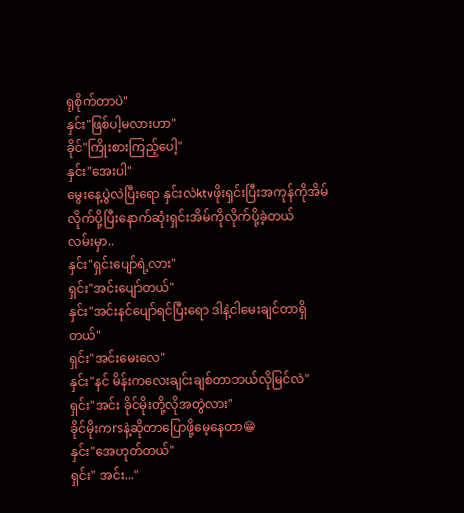ရုစိုက်တာပဲ"
နှင်း"ဖြစ်ပါ့မလားဟာ"
ခိုင်"ကြိုးစားကြည့်ပေါ့"
နှင်း"အေးပါ"
မွေးနေ့ပွဲလဲပြီးရော နှင်းလဲktvဖိုးရှင်းပြီးအကုန်ကိုအိမ်လိုက်ပို့ပြီးနောက်ဆုံးရှင်းအိမ်ကိုလိုက်ပို့ခဲ့တယ်
လမ်းမှာ..
နှင်း"ရှင်းပျော်ရဲ့လား"
ရှင်း"အင်းပျော်တယ်"
နှင်း"အင်းနင်ပျော်ရင်ပြီးရော ဒါနဲ့ငါမေးချင်တာရှိတယ်"
ရှင်း"အင်းမေးလေ"
နှင်း"နင် မိန်းကလေးချင်းချစ်တာဘယ်လိုမြင်လဲ"
ရှင်း"အင်း ခိုင်မိုးတို့လိုအတွဲလား"
ခိုင်မိုးကrsနဲ့ဆိုတာပြောဖို့မေ့နေတာ😁
နှင်း"အေဟုတ်တယ်"
ရှင်း" အင်း..."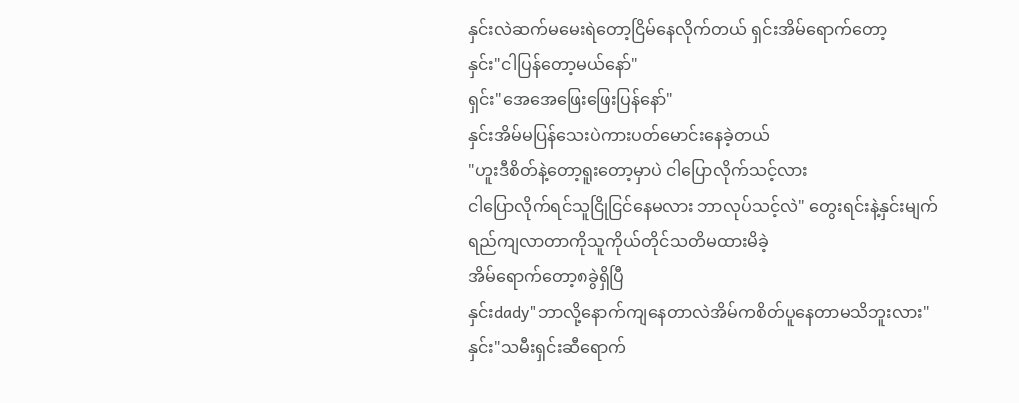နှင်းလဲဆက်မမေးရဲတော့ငြိမ်နေလိုက်တယ် ရှင်းအိမ်ရောက်တော့
နှင်း"ငါပြန်တော့မယ်နော်"
ရှင်း"အေအေဖြေးဖြေးပြန်နော်"
နှင်းအိမ်မပြန်သေးပဲကားပတ်မောင်းနေခဲ့တယ်
"ဟူးဒီစိတ်နဲ့တော့ရူးတော့မှာပဲ ငါပြောလိုက်သင့်လား
ငါပြောလိုက်ရင်သူငြိုငြင်နေမလား ဘာလုပ်သင့်လဲ" တွေးရင်းနဲ့နှင်းမျက်ရည်ကျလာတာကိုသူကိုယ်တိုင်သတိမထားမိခဲ့
အိမ်ရောက်တော့၈ခွဲရှိပြီ
နှင်းdady"ဘာလို့နောက်ကျနေတာလဲအိမ်ကစိတ်ပူနေတာမသိဘူးလား"
နှင်း"သမီးရှင်းဆီရောက်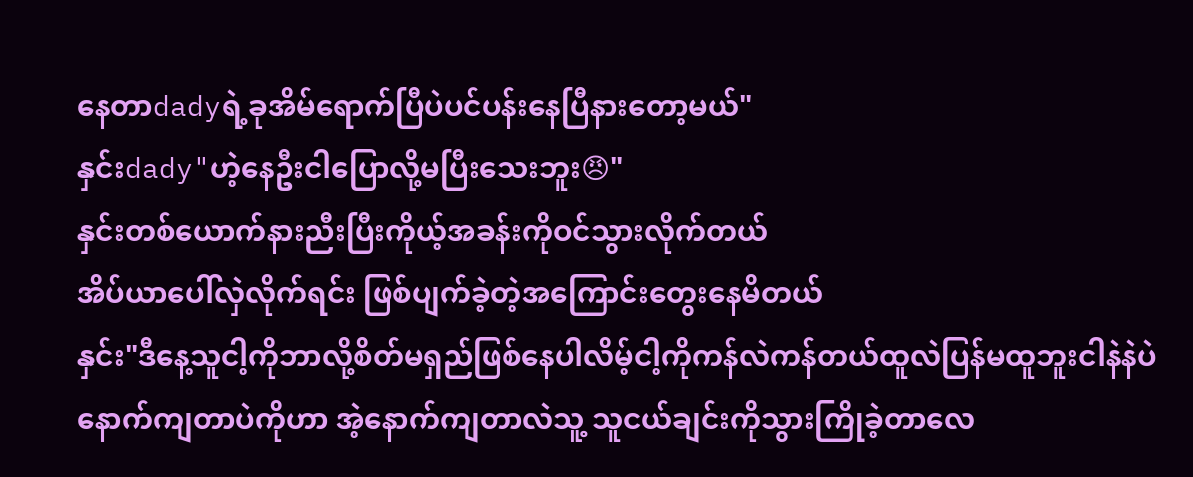နေတာdadyရဲ့ခုအိမ်ရောက်ပြီပဲပင်ပန်းနေပြီနားတော့မယ်"
နှင်းdady"ဟဲ့နေဦးငါပြောလို့မပြီးသေးဘူး😠"
နှင်းတစ်ယောက်နားညီးပြီးကိုယ့်အခန်းကိုဝင်သွားလိုက်တယ်
အိပ်ယာပေါ်လှဲလိုက်ရင်း ဖြစ်ပျက်ခဲ့တဲ့အကြောင်းတွေးနေမိတယ်
နှင်း"ဒီနေ့သူငါ့ကိုဘာလို့စိတ်မရှည်ဖြစ်နေပါလိမ့်ငါ့ကိုကန်လဲကန်တယ်ထူလဲပြန်မထူဘူးငါနဲနဲပဲနောက်ကျတာပဲကိုဟာ အဲ့နောက်ကျတာလဲသူ့ သူငယ်ချင်းကိုသွားကြိုခဲ့တာလေ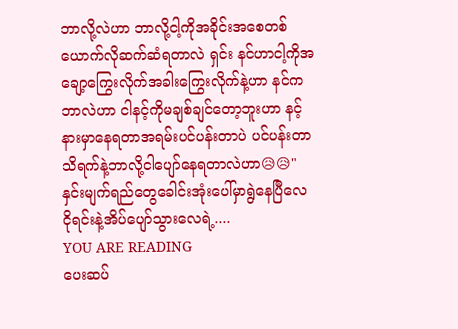ဘာလို့လဲဟာ ဘာလို့ငါ့ကိုအခိုင်းအစေတစ်ယောက်လိုဆက်ဆံရတာလဲ ရှင်း နင်ဟာငါ့ကိုအချော့ကြွေးလိုက်အခါးကြွေးလိုက်နဲ့ဟာ နင်ကဘာလဲဟာ ငါနင့်ကိုမချစ်ချင်တော့ဘူးဟာ နင့်နားမှာနေရတာအရမ်းပင်ပန်းတာပဲ ပင်ပန်းတာသိရက်နဲ့ဘာလို့ငါပျော်နေရတာလဲဟာ😥😥"
နှင်းမျက်ရည်တွေခေါင်းအုံးပေါ်မှာရွဲနေပြီလေ
ငိုရင်းနဲ့အိပ်ပျော်သွားလေရဲ့....
YOU ARE READING
ပေးဆပ်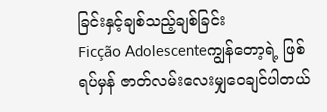ခြင်းနှင့်ချစ်သည့်ချစ်ခြင်း
Ficção Adolescenteကျွန်တော့ရဲ့ ဖြစ်ရပ်မှန် ဇာတ်လမ်းလေးမျှဝေချင်ပါတယ်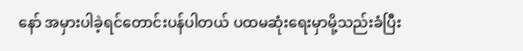နော် အမှားပါခဲ့ရင်တောင်းပန်ပါတယ် ပထမဆုံးရေးမှာမို့သည်းခံပြီး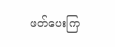ဖတ်ပေးကြ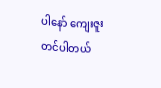ပါနော် ကျေးဇူးတင်ပါတယ်